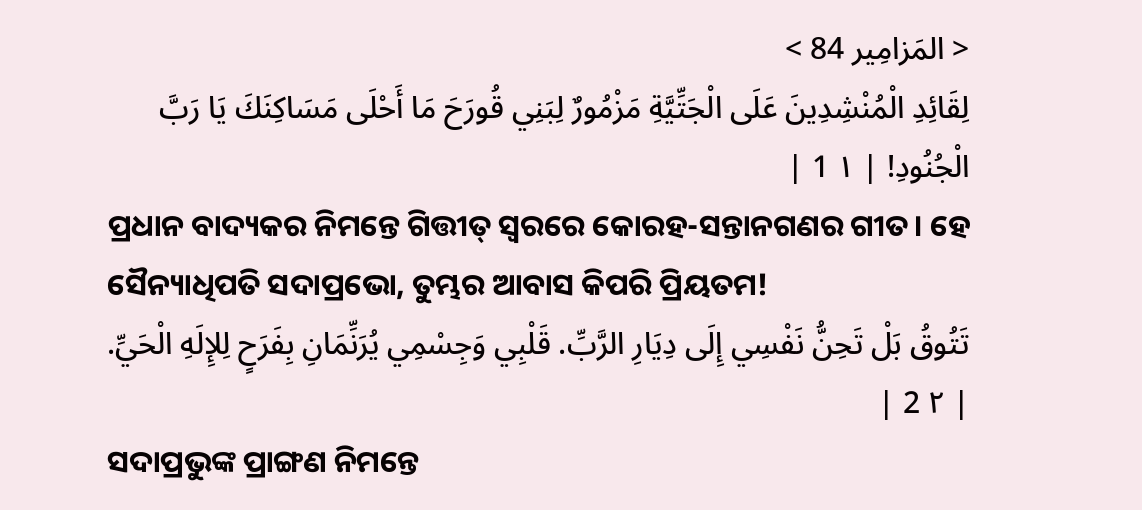< المَزامِير 84 >
لِقَائِدِ الْمُنْشِدِينَ عَلَى الْجَتِّيَّةِ مَزْمُورٌ لِبَنِي قُورَحَ مَا أَحْلَى مَسَاكِنَكَ يَا رَبَّ الْجُنُودِ! | ١ 1 |
ପ୍ରଧାନ ବାଦ୍ୟକର ନିମନ୍ତେ ଗିତ୍ତୀତ୍ ସ୍ୱରରେ କୋରହ-ସନ୍ତାନଗଣର ଗୀତ। ହେ ସୈନ୍ୟାଧିପତି ସଦାପ୍ରଭୋ, ତୁମ୍ଭର ଆବାସ କିପରି ପ୍ରିୟତମ!
تَتُوقُ بَلْ تَحِنُّ نَفْسِي إِلَى دِيَارِ الرَّبِّ. قَلْبِي وَجِسْمِي يُرَنِّمَانِ بِفَرَحٍ لِلإِلَهِ الْحَيِّ. | ٢ 2 |
ସଦାପ୍ରଭୁଙ୍କ ପ୍ରାଙ୍ଗଣ ନିମନ୍ତେ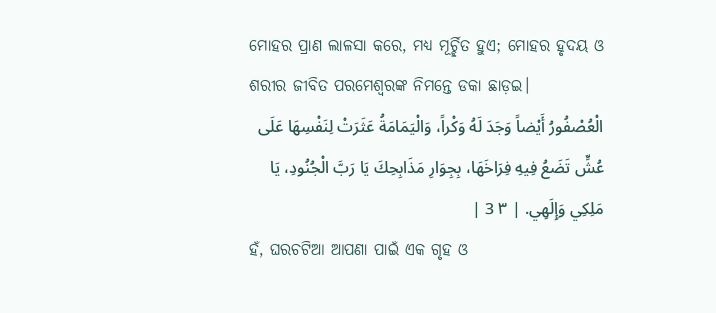ମୋହର ପ୍ରାଣ ଲାଳସା କରେ, ମଧ୍ୟ ମୂର୍ଚ୍ଛିତ ହୁଏ; ମୋହର ହୃଦୟ ଓ ଶରୀର ଜୀବିତ ପରମେଶ୍ୱରଙ୍କ ନିମନ୍ତେ ଡକା ଛାଡ଼ଇ।
الْعُصْفُورُ أَيْضاً وَجَدَ لَهُ وَكْراً، وَالْيَمَامَةُ عَثَرَتْ لِنَفْسِهَا عَلَى عُشٍّ تَضَعُ فِيهِ فِرَاخَهَا، بِجِوَارِ مَذَابِحِكَ يَا رَبَّ الْجُنُودِ، يَا مَلِكِي وَإِلَهِي. | ٣ 3 |
ହଁ, ଘରଚଟିଆ ଆପଣା ପାଇଁ ଏକ ଗୃହ ଓ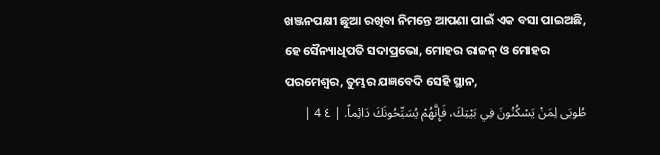ଖଞ୍ଜନପକ୍ଷୀ ଛୁଆ ରଖିବା ନିମନ୍ତେ ଆପଣା ପାଇଁ ଏକ ବସା ପାଇଅଛି, ହେ ସୈନ୍ୟାଧିପତି ସଦାପ୍ରଭୋ, ମୋହର ରାଜନ୍ ଓ ମୋହର ପରମେଶ୍ୱର, ତୁମ୍ଭର ଯଜ୍ଞବେଦି ସେହି ସ୍ଥାନ,
طُوبَى لِمَنْ يَسْكُنُونَ فِي بَيْتِكَ، فَإِنَّهُمْ يُسَبِّحُونَكَ دَائِماً. | ٤ 4 |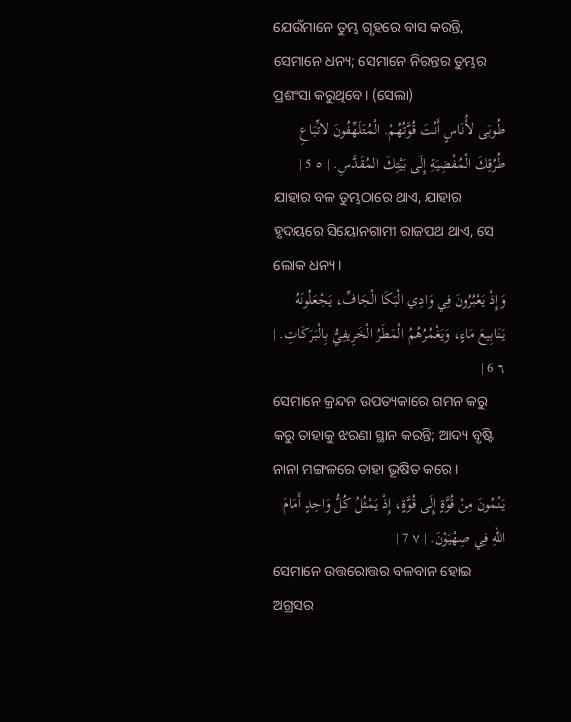ଯେଉଁମାନେ ତୁମ୍ଭ ଗୃହରେ ବାସ କରନ୍ତି, ସେମାନେ ଧନ୍ୟ; ସେମାନେ ନିରନ୍ତର ତୁମ୍ଭର ପ୍ରଶଂସା କରୁଥିବେ। (ସେଲା)
طُوبَى لأُنَاسٍ أَنْتَ قُوَّتُهُمْ. الْمُتَلَهِّفُونَ لاتِّبَاعِ طُرُقِكَ الْمُفْضِيَةِ إِلَى بَيْتِكَ المُقَدَّسِ. | ٥ 5 |
ଯାହାର ବଳ ତୁମ୍ଭଠାରେ ଥାଏ, ଯାହାର ହୃଦୟରେ ସିୟୋନଗାମୀ ରାଜପଥ ଥାଏ, ସେ ଲୋକ ଧନ୍ୟ।
وَإِذْ يَعْبُرُونَ فِي وَادِي الْبَكَا الْجَافِّ، يَجْعَلُونَهُ يَنَابِيعَ مَاءٍ، وَيَغْمُرُهُمُ الْمَطَرُ الْخَرِيفِيُّ بِالْبَرَكَاتِ. | ٦ 6 |
ସେମାନେ କ୍ରନ୍ଦନ ଉପତ୍ୟକାରେ ଗମନ କରୁ କରୁ ତାହାକୁ ଝରଣା ସ୍ଥାନ କରନ୍ତି; ଆଦ୍ୟ ବୃଷ୍ଟି ନାନା ମଙ୍ଗଳରେ ତାହା ଭୂଷିତ କରେ।
يَنْمُونَ مِنْ قُوَّةٍ إِلَى قُوَّةٍ، إِذْ يَمْثُلُ كُلُّ وَاحِدٍ أَمَامَ اللهِ فِي صِهْيَوْنَ. | ٧ 7 |
ସେମାନେ ଉତ୍ତରୋତ୍ତର ବଳବାନ ହୋଇ ଅଗ୍ରସର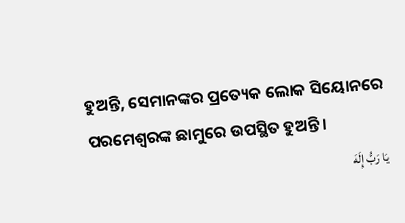ହୁଅନ୍ତି, ସେମାନଙ୍କର ପ୍ରତ୍ୟେକ ଲୋକ ସିୟୋନରେ ପରମେଶ୍ୱରଙ୍କ ଛାମୁରେ ଉପସ୍ଥିତ ହୁଅନ୍ତି।
يَا رَبُّ إِلَهَ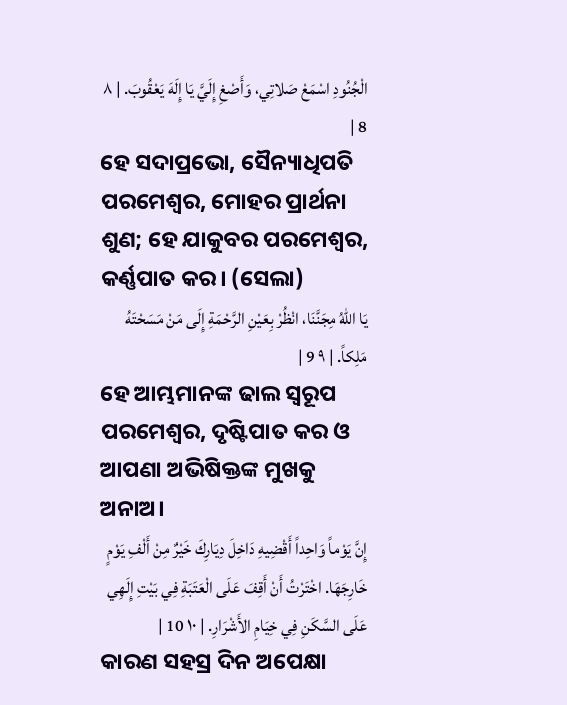الْجُنُودِ اسْمَعْ صَلاتِي، وَأَصْغِ إِلَيَّ يَا إِلَهَ يَعْقُوبَ. | ٨ 8 |
ହେ ସଦାପ୍ରଭୋ, ସୈନ୍ୟାଧିପତି ପରମେଶ୍ୱର, ମୋହର ପ୍ରାର୍ଥନା ଶୁଣ; ହେ ଯାକୁବର ପରମେଶ୍ୱର, କର୍ଣ୍ଣପାତ କର। (ସେଲା)
يَا اللهُ مِجَنَّنَا، انْظُرْ بِعَيْنِ الرَّحْمَةِ إِلَى مَنْ مَسَحْتَهُ مَلِكاً. | ٩ 9 |
ହେ ଆମ୍ଭମାନଙ୍କ ଢାଲ ସ୍ୱରୂପ ପରମେଶ୍ୱର, ଦୃଷ୍ଟିପାତ କର ଓ ଆପଣା ଅଭିଷିକ୍ତଙ୍କ ମୁଖକୁ ଅନାଅ।
إِنَّ يَوْماً وَاحِداً أَقْضِيهِ دَاخِلَ دِيَارِكَ خَيْرٌ مِنْ أَلْفِ يَوْمٍ خَارِجَهَا. اخْتَرْتُ أَنْ أَقِفَ عَلَى الْعَتَبَةِ فِي بَيْتِ إِلَهِي عَلَى السَّكَنِ فِي خِيَامِ الأَشْرَارِ. | ١٠ 10 |
କାରଣ ସହସ୍ର ଦିନ ଅପେକ୍ଷା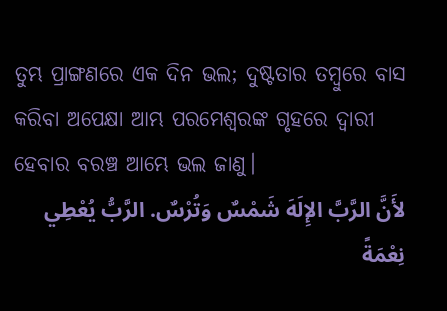ତୁମ୍ଭ ପ୍ରାଙ୍ଗଣରେ ଏକ ଦିନ ଭଲ; ଦୁଷ୍ଟତାର ତମ୍ବୁରେ ବାସ କରିବା ଅପେକ୍ଷା ଆମ୍ଭ ପରମେଶ୍ୱରଙ୍କ ଗୃହରେ ଦ୍ୱାରୀ ହେବାର ବରଞ୍ଚ ଆମ୍ଭେ ଭଲ ଜାଣୁ।
لأَنَّ الرَّبَّ الإِلَهَ شَمْسٌ وَتُرْسٌ. الرَّبُّ يُعْطِي نِعْمَةً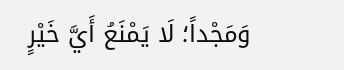وَمَجْداً؛ لَا يَمْنَعُ أَيَّ خَيْرٍ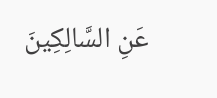عَنِ السَّالِكِينَ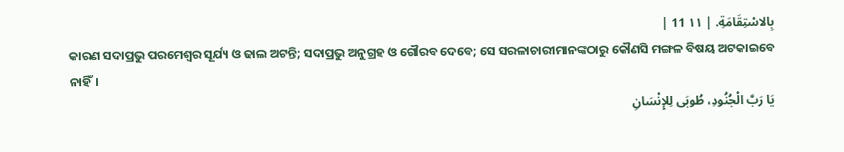بِالاسْتِقَامَةِ. | ١١ 11 |
କାରଣ ସଦାପ୍ରଭୁ ପରମେଶ୍ୱର ସୂର୍ଯ୍ୟ ଓ ଢାଲ ଅଟନ୍ତି; ସଦାପ୍ରଭୁ ଅନୁଗ୍ରହ ଓ ଗୌରବ ଦେବେ; ସେ ସରଳାଚାରୀମାନଙ୍କଠାରୁ କୌଣସି ମଙ୍ଗଳ ବିଷୟ ଅଟକାଇବେ ନାହିଁ।
يَا رَبَّ الْجُنُودِ، طُوبَى لِلإِنْسَانِ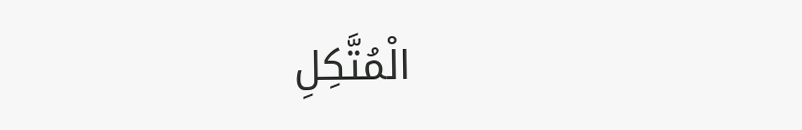الْمُتَّكِلِ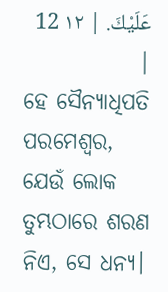عَلَيْكَ. | ١٢ 12 |
ହେ ସୈନ୍ୟାଧିପତି ପରମେଶ୍ୱର, ଯେଉଁ ଲୋକ ତୁମ୍ଭଠାରେ ଶରଣ ନିଏ, ସେ ଧନ୍ୟ।